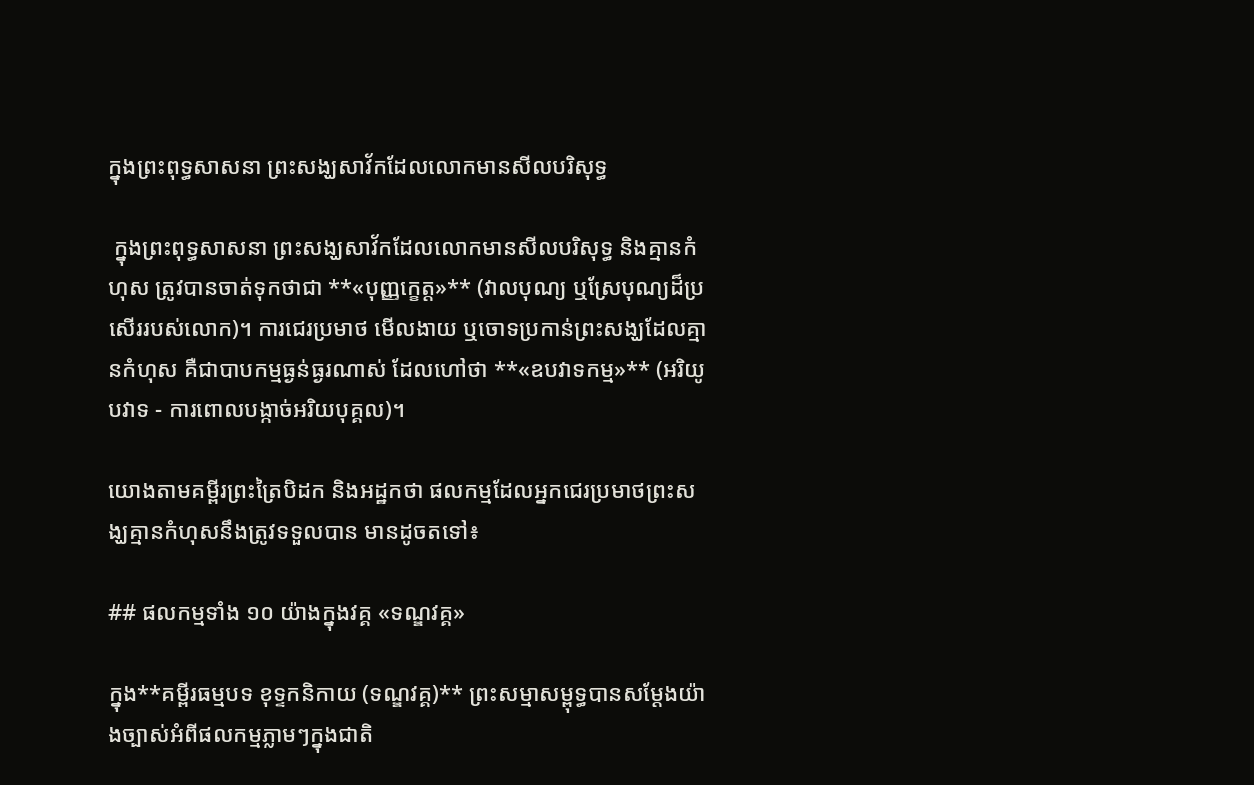ក្នុងព្រះពុទ្ធសាសនា ព្រះសង្ឃសាវ័កដែលលោកមានសីលបរិសុទ្ធ

 ក្នុងព្រះពុទ្ធសាសនា ព្រះសង្ឃសាវ័កដែលលោកមានសីលបរិសុទ្ធ និងគ្មានកំហុស ត្រូវបានចាត់ទុកថាជា **«បុញ្ញក្ខេត្ត»** (វាលបុណ្យ ឬស្រែបុណ្យដ៏ប្រសើររបស់លោក)។ ការជេរប្រមាថ មើលងាយ ឬចោទប្រកាន់ព្រះសង្ឃដែលគ្មានកំហុស គឺជាបាបកម្មធ្ងន់ធ្ងរណាស់ ដែលហៅថា **«ឧបវាទកម្ម»** (អរិយូបវាទ - ការពោលបង្កាច់អរិយបុគ្គល)។

យោងតាមគម្ពីរព្រះត្រៃបិដក និងអដ្ឋកថា ផលកម្មដែលអ្នកជេរប្រមាថព្រះសង្ឃគ្មានកំហុសនឹងត្រូវទទួលបាន មានដូចតទៅ៖

## ផលកម្មទាំង ១០ យ៉ាងក្នុងវគ្គ «ទណ្ឌវគ្គ»

ក្នុង**គម្ពីរធម្មបទ ខុទ្ទកនិកាយ (ទណ្ឌវគ្គ)** ព្រះសម្មាសម្ពុទ្ធបានសម្ដែងយ៉ាងច្បាស់អំពីផលកម្មភ្លាមៗក្នុងជាតិ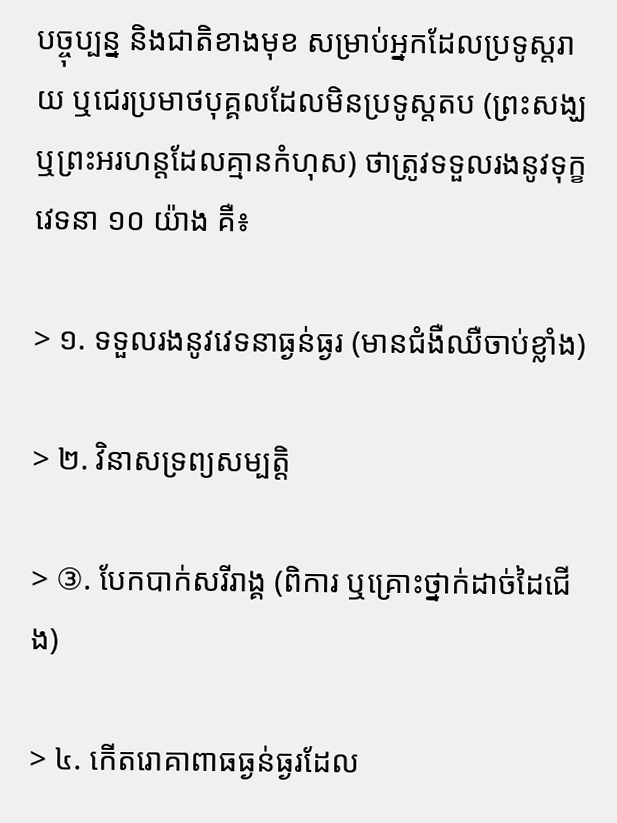បច្ចុប្បន្ន និងជាតិខាងមុខ សម្រាប់អ្នកដែលប្រទូស្តរាយ ឬជេរប្រមាថបុគ្គលដែលមិនប្រទូស្តតប (ព្រះសង្ឃ ឬព្រះអរហន្តដែលគ្មានកំហុស) ថាត្រូវទទួលរងនូវទុក្ខវេទនា ១០ យ៉ាង គឺ៖

> ១. ទទួលរងនូវវេទនាធ្ងន់ធ្ងរ (មានជំងឺឈឺចាប់ខ្លាំង)

> ២. វិនាសទ្រព្យសម្បត្តិ

> ③. បែកបាក់សរីរាង្គ (ពិការ ឬគ្រោះថ្នាក់ដាច់ដៃជើង)

> ៤. កើតរោគាពាធធ្ងន់ធ្ងរដែល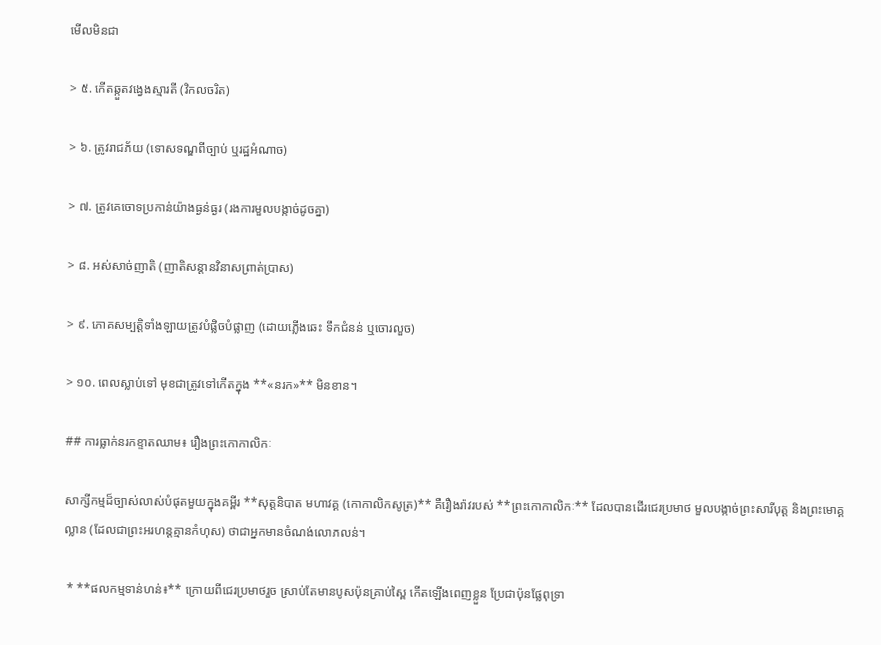មើលមិនជា

> ៥. កើតឆ្កួតវង្វេងស្មារតី (វិកលចរិត)

> ៦. ត្រូវរាជភ័យ (ទោសទណ្ឌពីច្បាប់ ឬរដ្ឋអំណាច)

> ៧. ត្រូវគេចោទប្រកាន់យ៉ាងធ្ងន់ធ្ងរ (រងការមួលបង្កាច់ដូចគ្នា)

> ៨. អស់សាច់ញាតិ (ញាតិសន្ដានវិនាសព្រាត់ប្រាស)

> ៩. ភោគសម្បត្តិទាំងឡាយត្រូវបំផ្លិចបំផ្លាញ (ដោយភ្លើងឆេះ ទឹកជំនន់ ឬចោរលួច)

> ១០. ពេលស្លាប់ទៅ មុខជាត្រូវទៅកើតក្នុង **«នរក»** មិនខាន។

## ការធ្លាក់នរកខ្ទាតឈាម៖ រឿងព្រះកោកាលិកៈ

សាក្សីកម្មដ៏ច្បាស់លាស់បំផុតមួយក្នុងគម្ពីរ **សុត្តនិបាត មហាវគ្គ (កោកាលិកសូត្រ)** គឺរឿងរ៉ាវរបស់ **ព្រះកោកាលិកៈ** ដែលបានដើរជេរប្រមាថ មួលបង្កាច់ព្រះសារីបុត្ត និងព្រះមោគ្គល្លាន (ដែលជាព្រះអរហន្តគ្មានកំហុស) ថាជាអ្នកមានចំណង់លោភលន់។

 * **ផលកម្មទាន់ហន់៖** ក្រោយពីជេរប្រមាថរួច ស្រាប់តែមានបូសប៉ុនគ្រាប់ស្ពៃ កើតឡើងពេញខ្លួន ប្រែជាប៉ុនផ្លែពុទ្រា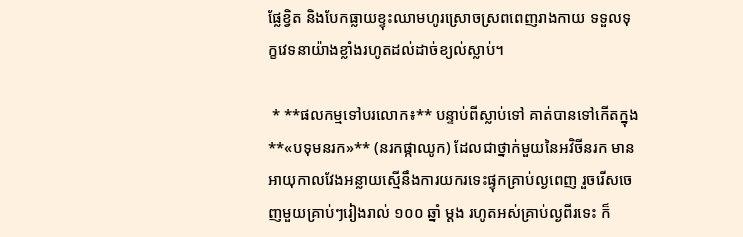ផ្លែខ្វិត និងបែកធ្លាយខ្ទុះឈាមហូរស្រោចស្រពពេញរាងកាយ ទទួលទុក្ខវេទនាយ៉ាងខ្លាំងរហូតដល់ដាច់ខ្យល់ស្លាប់។

 * **ផលកម្មទៅបរលោក៖** បន្ទាប់ពីស្លាប់ទៅ គាត់បានទៅកើតក្នុង **«បទុមនរក»** (នរកផ្កាឈូក) ដែលជាថ្នាក់មួយនៃអវិចីនរក មានអាយុកាលវែងអន្លាយស្មើនឹងការយករទេះផ្ទុកគ្រាប់ល្ងពេញ រួចរើសចេញមួយគ្រាប់ៗរៀងរាល់ ១០០ ឆ្នាំ ម្តង រហូតអស់គ្រាប់ល្ងពីរទេះ ក៏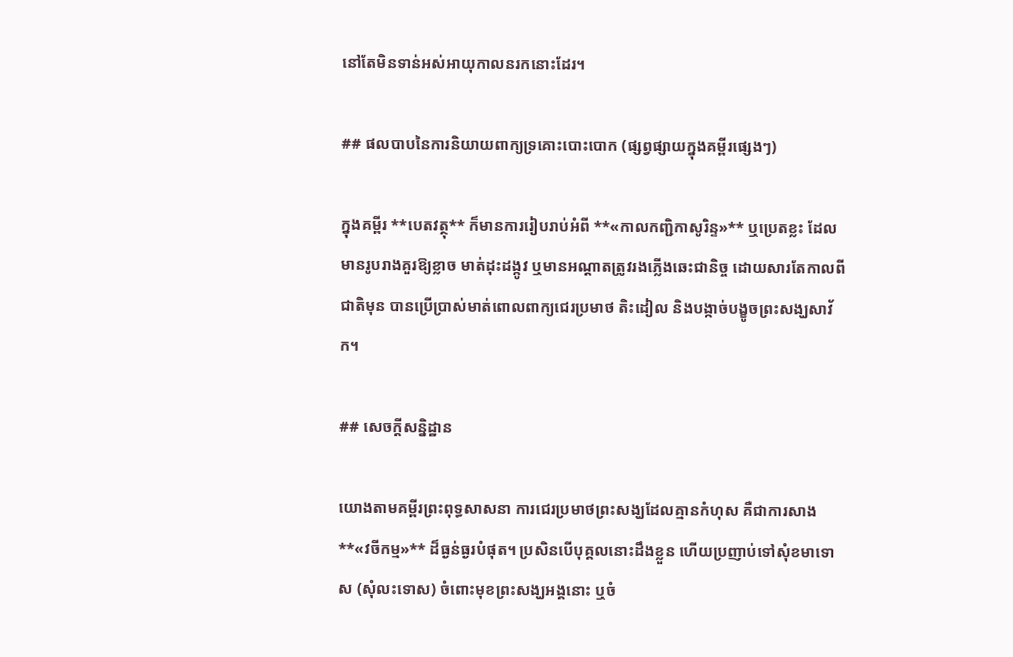នៅតែមិនទាន់អស់អាយុកាលនរកនោះដែរ។

## ផលបាបនៃការនិយាយពាក្យទ្រគោះបោះបោក (ផ្សព្វផ្សាយក្នុងគម្ពីរផ្សេងៗ)

ក្នុងគម្ពីរ **បេតវត្ថុ** ក៏មានការរៀបរាប់អំពី **«កាលកញ្ជិកាសូរិន្ទ»** ឬប្រេតខ្លះ ដែលមានរូបរាងគួរឱ្យខ្លាច មាត់ដុះដង្កូវ ឬមានអណ្តាតត្រូវរងភ្លើងឆេះជានិច្ច ដោយសារតែកាលពីជាតិមុន បានប្រើប្រាស់មាត់ពោលពាក្យជេរប្រមាថ តិះដៀល និងបង្កាច់បង្ខូចព្រះសង្ឃសាវ័ក។

## សេចក្ដីសន្និដ្ឋាន

យោងតាមគម្ពីរព្រះពុទ្ធសាសនា ការជេរប្រមាថព្រះសង្ឃដែលគ្មានកំហុស គឺជាការសាង **«វចីកម្ម»** ដ៏ធ្ងន់ធ្ងរបំផុត។ ប្រសិនបើបុគ្គលនោះដឹងខ្លួន ហើយប្រញាប់ទៅសុំខមាទោស (សុំលះទោស) ចំពោះមុខព្រះសង្ឃអង្គនោះ ឬចំ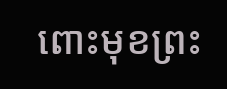ពោះមុខព្រះ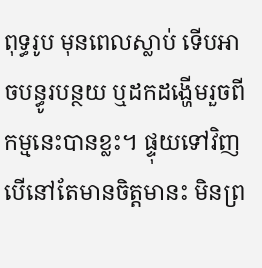ពុទ្ធរូប មុនពេលស្លាប់ ទើបអាចបន្ធូរបន្ថយ ឬដកដង្ហើមរួចពីកម្មនេះបានខ្លះ។ ផ្ទុយទៅវិញ បើនៅតែមានចិត្តមានះ មិនព្រ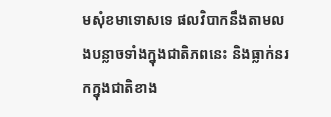មសុំខមាទោសទេ ផលវិបាកនឹងតាមលងបន្លាចទាំងក្នុងជាតិភពនេះ និងធ្លាក់នរកក្នុងជាតិខាង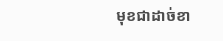មុខជាដាច់ខា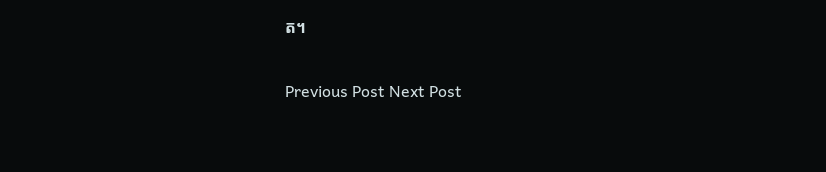ត។

Previous Post Next Post